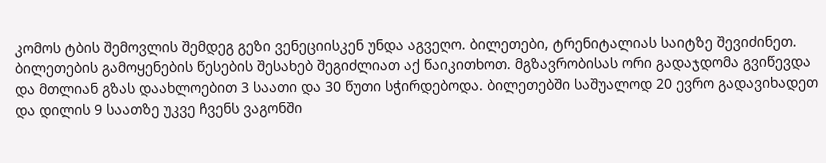კომოს ტბის შემოვლის შემდეგ გეზი ვენეციისკენ უნდა აგვეღო. ბილეთები, ტრენიტალიას საიტზე შევიძინეთ. ბილეთების გამოყენების წესების შესახებ შეგიძლიათ აქ წაიკითხოთ. მგზავრობისას ორი გადაჯდომა გვიწევდა და მთლიან გზას დაახლოებით 3 საათი და 30 წუთი სჭირდებოდა. ბილეთებში საშუალოდ 20 ევრო გადავიხადეთ და დილის 9 საათზე უკვე ჩვენს ვაგონში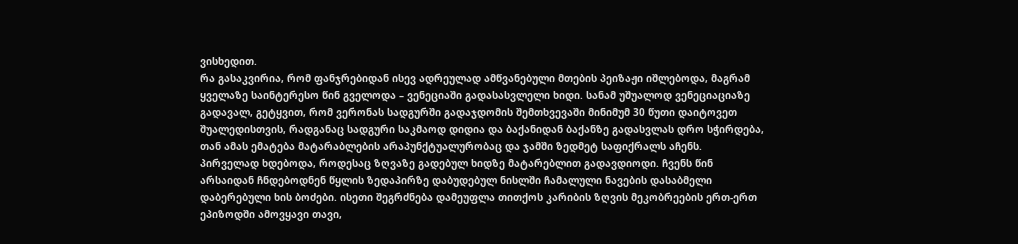ვისხედით.
რა გასაკვირია, რომ ფანჯრებიდან ისევ ადრეულად ამწვანებული მთების პეიზაჟი იშლებოდა, მაგრამ ყველაზე საინტერესო წინ გველოდა – ვენეციაში გადასასვლელი ხიდი. სანამ უშუალოდ ვენეციაციაზე გადავალ, გეტყვით, რომ ვერონას სადგურში გადაჯდომის შემთხვევაში მინიმუმ 30 წუთი დაიტოვეთ შუალედისთვის, რადგანაც სადგური საკმაოდ დიდია და ბაქანიდან ბაქანზე გადასვლას დრო სჭირდება, თან ამას ემატება მატარაბლების არაპუნქტუალურობაც და ჯამში ზედმეტ საფიქრალს აჩენს.
პირველად ხდებოდა, როდესაც ზღვაზე გადებულ ხიდზე მატარებლით გადავდიოდი. ჩვენს წინ არსაიდან ჩნდებოდნენ წყლის ზედაპირზე დაბუდებულ ნისლში ჩამალული ნავების დასაბმელი დაბერებული ხის ბოძები. ისეთი შეგრძნება დამეუფლა თითქოს კარიბის ზღვის მეკობრეების ერთ-ერთ ეპიზოდში ამოვყავი თავი,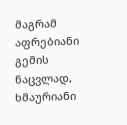მაგრამ აფრებიანი გემის ნაცვლად, ხმაურიანი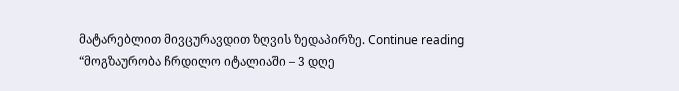მატარებლით მივცურავდით ზღვის ზედაპირზე. Continue reading “მოგზაურობა ჩრდილო იტალიაში – 3 დღე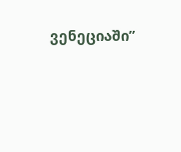ვენეციაში”